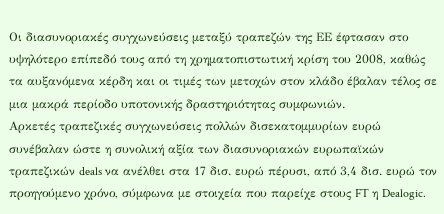Οι διασυνοριακές συγχωνεύσεις μεταξύ τραπεζών της ΕΕ έφτασαν στο υψηλότερο επίπεδό τους από τη χρηματοπιστωτική κρίση του 2008, καθώς τα αυξανόμενα κέρδη και οι τιμές των μετοχών στον κλάδο έβαλαν τέλος σε μια μακρά περίοδο υποτονικής δραστηριότητας συμφωνιών.
Αρκετές τραπεζικές συγχωνεύσεις πολλών δισεκατομμυρίων ευρώ συνέβαλαν ώστε η συνολική αξία των διασυνοριακών ευρωπαϊκών τραπεζικών deals να ανέλθει στα 17 δισ. ευρώ πέρυσι, από 3,4 δισ. ευρώ τον προηγούμενο χρόνο, σύμφωνα με στοιχεία που παρείχε στους FT η Dealogic.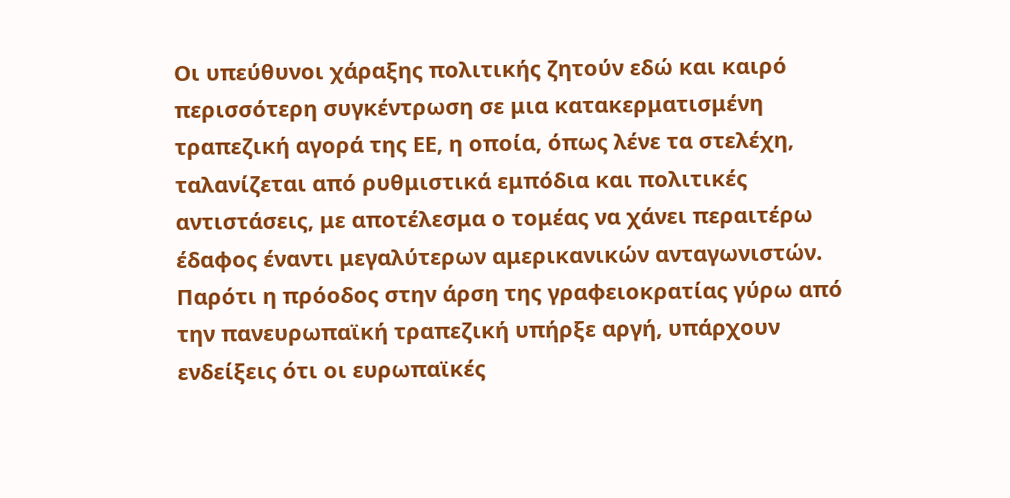Οι υπεύθυνοι χάραξης πολιτικής ζητούν εδώ και καιρό περισσότερη συγκέντρωση σε μια κατακερματισμένη τραπεζική αγορά της ΕΕ, η οποία, όπως λένε τα στελέχη, ταλανίζεται από ρυθμιστικά εμπόδια και πολιτικές αντιστάσεις, με αποτέλεσμα ο τομέας να χάνει περαιτέρω έδαφος έναντι μεγαλύτερων αμερικανικών ανταγωνιστών.
Παρότι η πρόοδος στην άρση της γραφειοκρατίας γύρω από την πανευρωπαϊκή τραπεζική υπήρξε αργή, υπάρχουν ενδείξεις ότι οι ευρωπαϊκές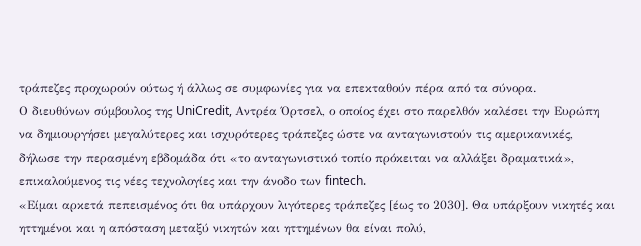τράπεζες προχωρούν ούτως ή άλλως σε συμφωνίες για να επεκταθούν πέρα από τα σύνορα.
Ο διευθύνων σύμβουλος της UniCredit, Αντρέα Όρτσελ, ο οποίος έχει στο παρελθόν καλέσει την Ευρώπη να δημιουργήσει μεγαλύτερες και ισχυρότερες τράπεζες ώστε να ανταγωνιστούν τις αμερικανικές, δήλωσε την περασμένη εβδομάδα ότι «το ανταγωνιστικό τοπίο πρόκειται να αλλάξει δραματικά», επικαλούμενος τις νέες τεχνολογίες και την άνοδο των fintech.
«Είμαι αρκετά πεπεισμένος ότι θα υπάρχουν λιγότερες τράπεζες [έως το 2030]. Θα υπάρξουν νικητές και ηττημένοι και η απόσταση μεταξύ νικητών και ηττημένων θα είναι πολύ,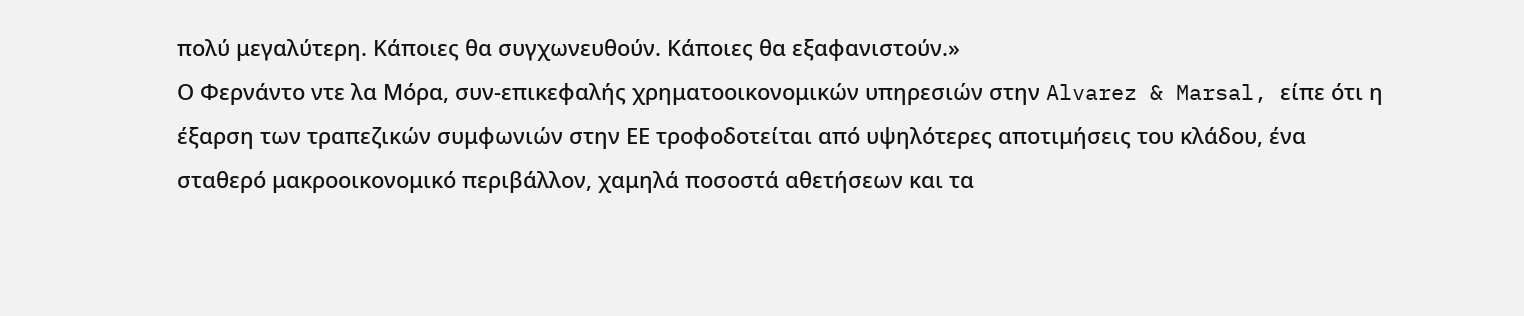πολύ μεγαλύτερη. Κάποιες θα συγχωνευθούν. Κάποιες θα εξαφανιστούν.»
Ο Φερνάντο ντε λα Μόρα, συν-επικεφαλής χρηματοοικονομικών υπηρεσιών στην Alvarez & Marsal, είπε ότι η έξαρση των τραπεζικών συμφωνιών στην ΕΕ τροφοδοτείται από υψηλότερες αποτιμήσεις του κλάδου, ένα σταθερό μακροοικονομικό περιβάλλον, χαμηλά ποσοστά αθετήσεων και τα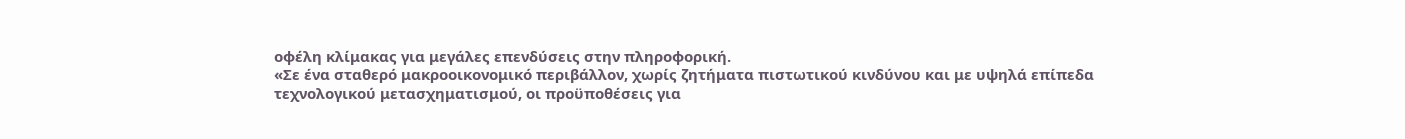οφέλη κλίμακας για μεγάλες επενδύσεις στην πληροφορική.
«Σε ένα σταθερό μακροοικονομικό περιβάλλον, χωρίς ζητήματα πιστωτικού κινδύνου και με υψηλά επίπεδα τεχνολογικού μετασχηματισμού, οι προϋποθέσεις για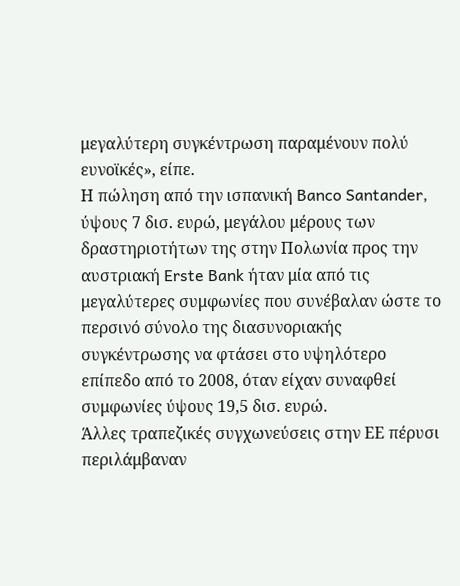μεγαλύτερη συγκέντρωση παραμένουν πολύ ευνοϊκές», είπε.
Η πώληση από την ισπανική Banco Santander, ύψους 7 δισ. ευρώ, μεγάλου μέρους των δραστηριοτήτων της στην Πολωνία προς την αυστριακή Erste Bank ήταν μία από τις μεγαλύτερες συμφωνίες που συνέβαλαν ώστε το περσινό σύνολο της διασυνοριακής συγκέντρωσης να φτάσει στο υψηλότερο επίπεδο από το 2008, όταν είχαν συναφθεί συμφωνίες ύψους 19,5 δισ. ευρώ.
Άλλες τραπεζικές συγχωνεύσεις στην ΕΕ πέρυσι περιλάμβαναν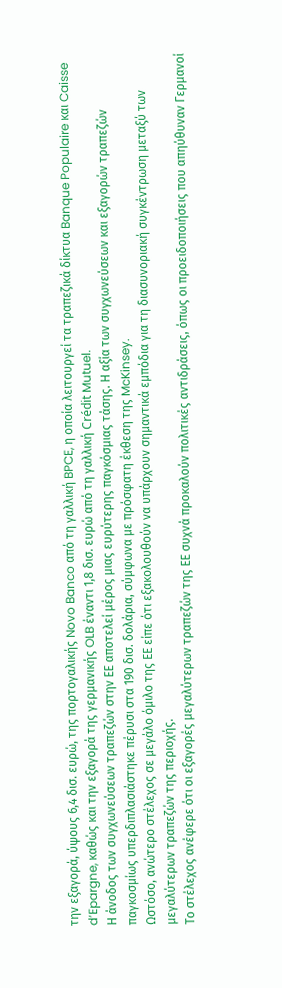την εξαγορά, ύψους 6,4 δισ. ευρώ, της πορτογαλικής Novo Banco από τη γαλλική BPCE, η οποία λειτουργεί τα τραπεζικά δίκτυα Banque Populaire και Caisse d’Epargne, καθώς και την εξαγορά της γερμανικής OLB έναντι 1,8 δισ. ευρώ από τη γαλλική Crédit Mutuel.
Η άνοδος των συγχωνεύσεων τραπεζών στην ΕΕ αποτελεί μέρος μιας ευρύτερης παγκόσμιας τάσης. Η αξία των συγχωνεύσεων και εξαγορών τραπεζών παγκοσμίως υπερδιπλασιάστηκε πέρυσι στα 190 δισ. δολάρια, σύμφωνα με πρόσφατη έκθεση της McKinsey.
Ωστόσο, ανώτερο στέλεχος σε μεγάλο όμιλο της ΕΕ είπε ότι εξακολουθούν να υπάρχουν σημαντικά εμπόδια για τη διασυνοριακή συγκέντρωση μεταξύ των μεγαλύτερων τραπεζών της περιοχής.
Το στέλεχος ανέφερε ότι οι εξαγορές μεγαλύτερων τραπεζών της ΕΕ συχνά προκαλούν πολιτικές αντιδράσεις, όπως οι προειδοποιήσεις που απηύθυναν Γερμανοί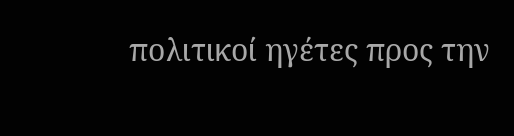πολιτικοί ηγέτες προς την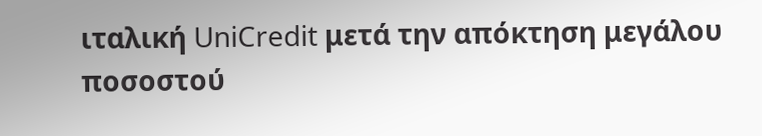ιταλική UniCredit μετά την απόκτηση μεγάλου ποσοστού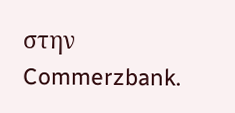στην Commerzbank.